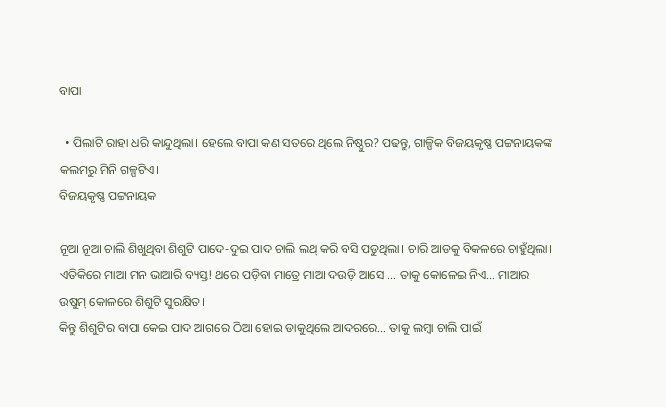ବାପା

  • ପିଲାଟି ରାହା ଧରି କାନ୍ଦୁଥିଲା। ହେଲେ ବାପା କଣ ସତରେ ଥିଲେ ନିଷ୍ଠୁର? ପଢନ୍ତୁ, ଗାଳ୍ପିକ ବିଜୟକୃଷ୍ଣ ପଟ୍ଟନାୟକଙ୍କ କଲମରୁ ମିନି ଗଳ୍ପଟିଏ।
ବିଜୟକୃଷ୍ଣ ପଟ୍ଟନାୟକ

ନୂଆ ନୂଆ ଚାଲି ଶିଖୁଥିବା ଶିଶୁଟି ପାଦେ-ଦୁଇ ପାଦ ଚାଲି ଲଥ୍ କରି ବସି ପଡୁଥିଲା। ଚାରି ଆଡକୁ ବିକଳରେ ଚାହୁଁଥିଲା। ଏତିକିରେ ମାଆ ମନ ଭାଆରି ବ୍ୟସ୍ତ! ଥରେ ପଡ଼ିବା ମାତ୍ରେ ମାଆ ଦଉଡ଼ି ଆସେ … ତାକୁ କୋଳେଇ ନିଏ… ମାଆର ଉଷୁମ୍ କୋଳରେ ଶିଶୁଟି ସୁରକ୍ଷିତ।
କିନ୍ତୁ ଶିଶୁଟିର ବାପା କେଇ ପାଦ ଆଗରେ ଠିଆ ହୋଇ ଡାକୁଥିଲେ ଆଦରରେ… ତାକୁ ଲମ୍ବା ଚାଲି ପାଇଁ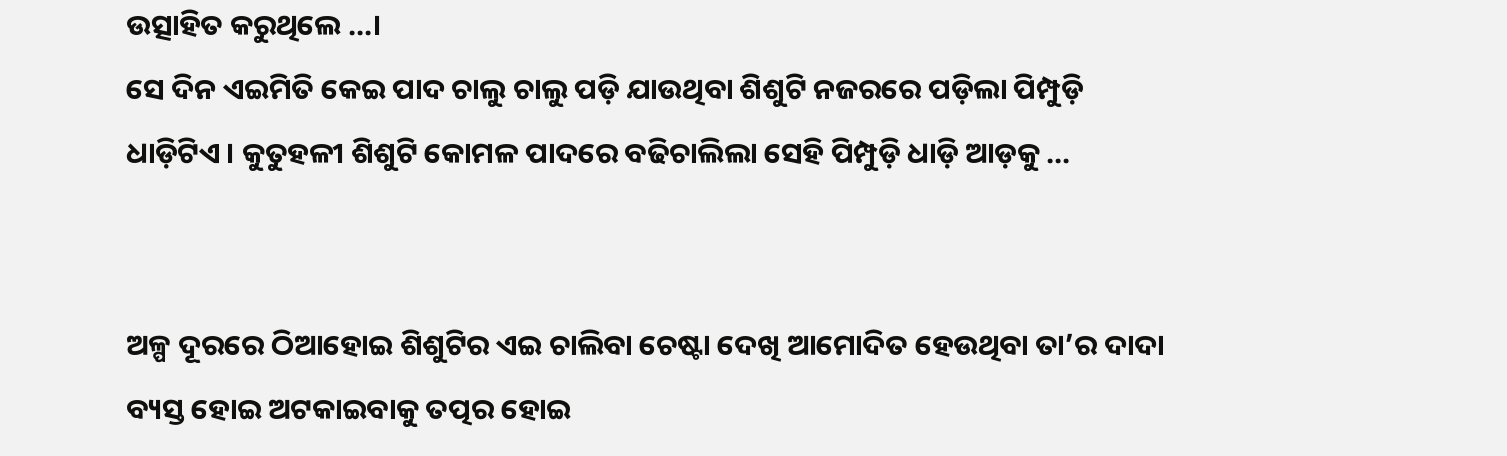ଉତ୍ସାହିତ କରୁଥିଲେ …।
ସେ ଦିନ ଏଇମିତି କେଇ ପାଦ ଚାଲୁ ଚାଲୁ ପଡ଼ି ଯାଉଥିବା ଶିଶୁଟି ନଜରରେ ପଡ଼ିଲା ପିମ୍ପୁଡ଼ି ଧାଡ଼ିଟିଏ । କୁତୁହଳୀ ଶିଶୁଟି କୋମଳ ପାଦରେ ବଢିଚାଲିଲା ସେହି ପିମ୍ପୁଡ଼ି ଧାଡ଼ି ଆଡ଼କୁ …


ଅଳ୍ପ ଦୂରରେ ଠିଆହୋଇ ଶିଶୁଟିର ଏଇ ଚାଲିବା ଚେଷ୍ଟା ଦେଖି ଆମୋଦିତ ହେଉଥିବା ତା’ର ଦାଦା ବ୍ୟସ୍ତ ହୋଇ ଅଟକାଇବାକୁ ତତ୍ପର ହୋଇ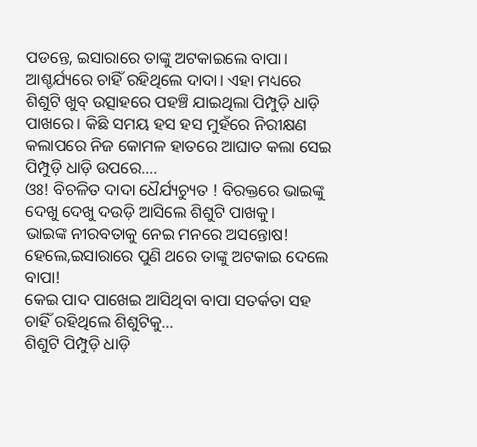ପଡନ୍ତେ, ଇସାରାରେ ତାଙ୍କୁ ଅଟକାଇଲେ ବାପା। ଆଶ୍ଚର୍ଯ୍ୟରେ ଚାହିଁ ରହିଥିଲେ ଦାଦା। ଏହା ମଧ୍ୟରେ ଶିଶୁଟି ଖୁବ୍ ଉତ୍ସାହରେ ପହଞ୍ଚି ଯାଇଥିଲା ପିମ୍ପୁଡ଼ି ଧାଡ଼ି ପାଖରେ। କିଛି ସମୟ ହସ ହସ ମୁହଁରେ ନିରୀକ୍ଷଣ କଲାପରେ ନିଜ କୋମଳ ‌ହାତରେ ଆଘାତ କଲା ସେଇ ପିମ୍ପୁଡ଼ି ଧାଡ଼ି ଉପରେ….
ଓଃ! ବିଚଳିତ ଦାଦା ଧୈର୍ଯ୍ୟଚ୍ୟୁତ ! ବିରକ୍ତରେ ଭାଇଙ୍କୁ ଦେଖୁ ଦେଖୁ ଦଉଡ଼ି ଆସିଲେ ଶିଶୁଟି ପାଖକୁ।
ଭାଇଙ୍କ ନୀରବତାକୁ ନେଇ ମନରେ ଅସନ୍ତୋଷ! ହେଲେ,ଇସାରାରେ ପୁଣି ଥରେ ତାଙ୍କୁ ଅଟକାଇ ଦେଲେ ବାପା!
କେଇ ପାଦ ପାଖେଇ ଆସିଥିବା ବାପା ସତର୍କତା ସହ ଚାହିଁ ରହିଥିଲେ ଶିଶୁଟିକୁ…
ଶିଶୁଟି ପିମ୍ପୁଡ଼ି ଧାଡ଼ି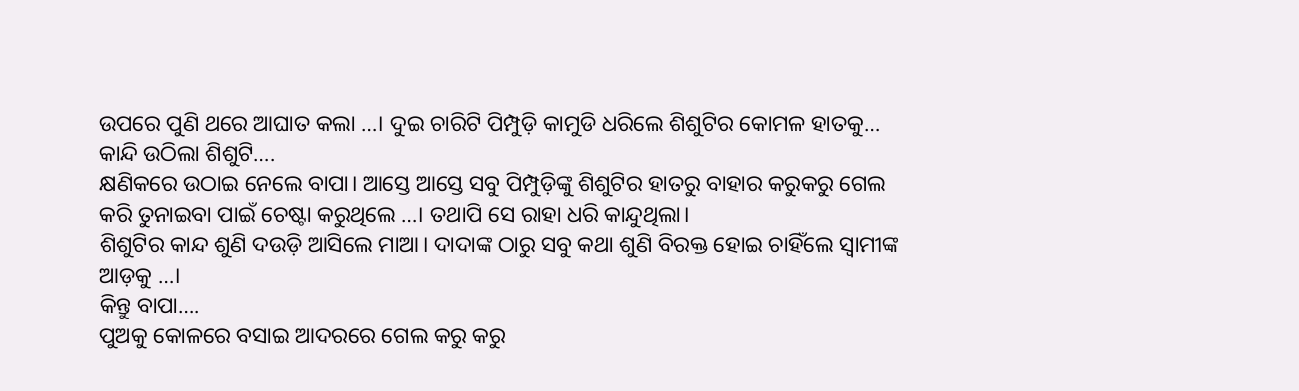ଉପରେ ପୁଣି ଥରେ ଆଘାତ କଲା …। ଦୁଇ ଚାରିଟି ପିମ୍ପୁଡ଼ି କାମୁଡି ଧରିଲେ ଶିଶୁଟିର କୋମଳ ହାତକୁ…
କାନ୍ଦି ଉଠିଲା ଶିଶୁଟି….
କ୍ଷଣିକରେ ଉଠାଇ ନେଲେ ବାପା। ଆସ୍ତେ ଆସ୍ତେ ସବୁ ପିମ୍ପୁଡ଼ିଙ୍କୁ ଶିଶୁଟିର ହାତରୁ ବାହାର କରୁକରୁ ଗେଲ କରି ତୁନାଇବା ପାଇଁ ଚେଷ୍ଟା କରୁଥିଲେ …। ତଥାପି ସେ ରାହା ଧରି କାନ୍ଦୁଥିଲା।
ଶିଶୁଟିର ‌କାନ୍ଦ ଶୁଣି ଦଉଡ଼ି ଆସିଲେ ମାଆ। ଦାଦାଙ୍କ ଠାରୁ ସବୁ କଥା ଶୁଣି ବିରକ୍ତ ହୋଇ ଚାହିଁଲେ ସ୍ଵାମୀଙ୍କ ଆଡ଼କୁ …।
କିନ୍ତୁ ବାପା….
ପୁଅକୁ କୋଳରେ ବସାଇ ଆଦରରେ ଗେଲ କରୁ କରୁ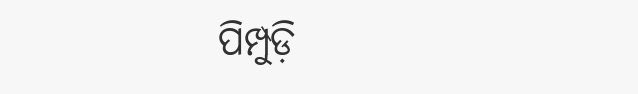ପିମ୍ପୁଡ଼ି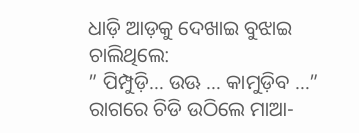ଧାଡ଼ି ଆଡ଼କୁ ଦେଖାଇ ବୁଝାଇ ଚାଲିଥିଲେ:
” ପିମ୍ପୁଡ଼ି… ଉଊ … କାମୁଡ଼ିବ …”
ରାଗରେ ଚିଡି ଉଠିଲେ ମାଆ-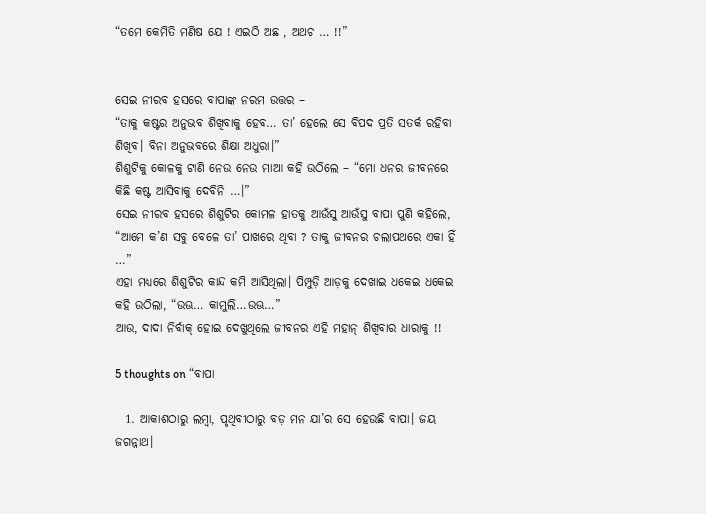“ତମେ କେମିତି ମଣିଷ ଯେ ! ଏଇଠି ଅଛ , ଅଥଚ … !!”


ସେଇ ନୀରବ ହସରେ ବାପାଙ୍କ ନରମ ଉତ୍ତର –
“ତାକୁ କଷ୍ଟର ଅନୁଭବ ଶିଖିବାକୁ ହେବ… ତା’ ହେଲେ ସେ ବିପଦ ପ୍ରତି ସତର୍କ ରହିବା ଶିଖିବ। ବିନା ଅନୁଭବରେ ଶିକ୍ଷା ଅଧୁରା।”
ଶିଶୁଟିକୁ କୋଳକୁ ଟାଣି ନେଉ ନେଉ ମାଆ କହି ଉଠିଲେ – “ମୋ ଧନର ଜୀବନରେ କିଛି କଷ୍ଟ ଆସିବାକୁ ଦେବିନି …।”
ସେଇ ନୀରବ ହସରେ ଶିଶୁଟିର କୋମଳ ହାତକୁ ଆଉଁସୁ ଆଉଁସୁ ବାପା ପୁଣି କହିଲେ, “ଆମେ କ’ଣ ସବୁ ବେଳେ ତା’ ପାଖରେ ଥିବା ? ତାକୁ ଜୀବନର ଚଲାପଥରେ ଏକା ହିଁ …”
ଏହା ମଧ୍ୟରେ ଶିଶୁଟିର କାନ୍ଦ କମି ଆସିଥିଲା। ପିମ୍ପୁଡ଼ି ଆଡ଼କୁ ଦେଖାଇ ଧକେଇ ଧକେଇ କହି ଉଠିଲା, “ଉଊ… କାମୁଲି…ଉଊ…”
ଆଉ, ଦାଦା ନିର୍ବାକ୍ ହୋଇ ଦେଖୁଥିଲେ ଜୀବନର ଏହି ମହାନ୍ ଶିଖିବାର ଧାରାକୁ !!

5 thoughts on “ବାପା

  1. ଆକାଶଠାରୁ ଲମ୍ବା, ପୃଥିବୀଠାରୁ ବଡ଼ ମନ ଯା’ର ସେ ହେଉଛି ବାପା। ଜୟ ଜଗନ୍ନାଥ।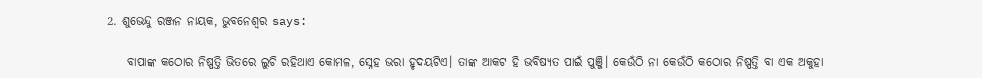2. ଶୁଭେନ୍ଦୁ ରଞ୍ଜନ ନାୟକ, ଭୁବନେଶ୍ୱର says:

    ବାପାଙ୍କ କଠୋର ନିଷ୍ପତ୍ତି ଭିତରେ ଲୁଚି ରହିଥାଏ କୋମଳ, ସ୍ନେହ ଭରା ହୃଦୟଟିଏ। ତାଙ୍କ ଆକଟ ହି ଭବିଷ୍ୟତ ପାଇଁ ପୁଞ୍ଜି। କେଉଁଠି ନା କେଉଁଠି କଠୋର ନିଷ୍ପତ୍ତି ବା ଏକ ଅକୁହା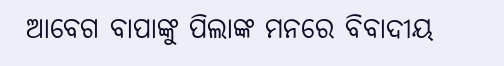ଆବେଗ ବାପାଙ୍କୁ ପିଲାଙ୍କ ମନରେ ବିବାଦୀୟ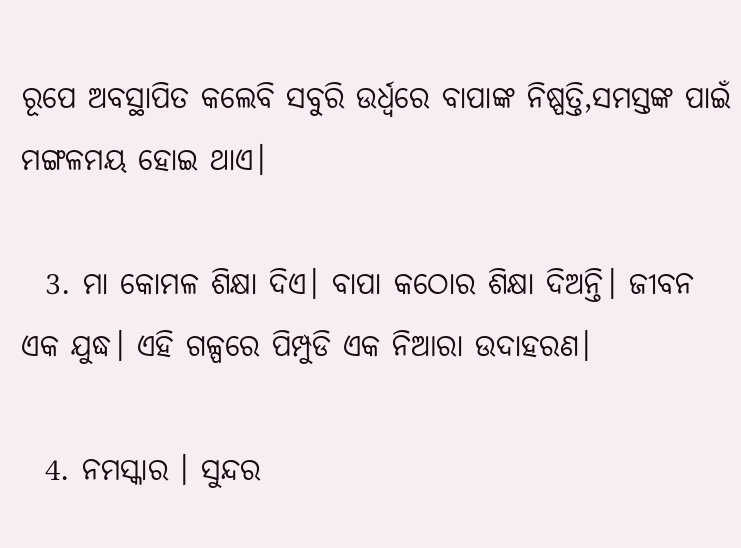ରୂପେ ଅବସ୍ଥାପିତ କଲେବି ସବୁରି ଉର୍ଧ୍ଵରେ ବାପାଙ୍କ ନିଷ୍ପତ୍ତି,ସମସ୍ତଙ୍କ ପାଇଁ ମଙ୍ଗଳମୟ ହୋଇ ଥାଏ।

  3. ମା କୋମଳ ଶିକ୍ଷା ଦିଏ। ବାପା କଠୋର ଶିକ୍ଷା ଦିଅନ୍ତି। ଜୀବନ ଏକ ଯୁଦ୍ଧ। ଏହି ଗଳ୍ପରେ ପିମ୍ପୁଡି ଏକ ନିଆରା ଉଦାହରଣ।

  4. ନମସ୍କାର । ସୁନ୍ଦର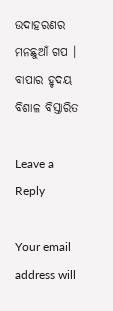ଉଦାହରଣର ମନଛୁଆଁ ଗପ । ବାପାର ହୃଦୟ ବିଶାଳ ବିସ୍ତାରିତ

Leave a Reply

Your email address will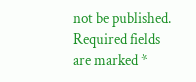not be published. Required fields are marked *